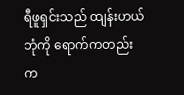ရီဖူရှင်းသည် ထျန်းဟယ်ဘုံကို ရောက်ကတည်းက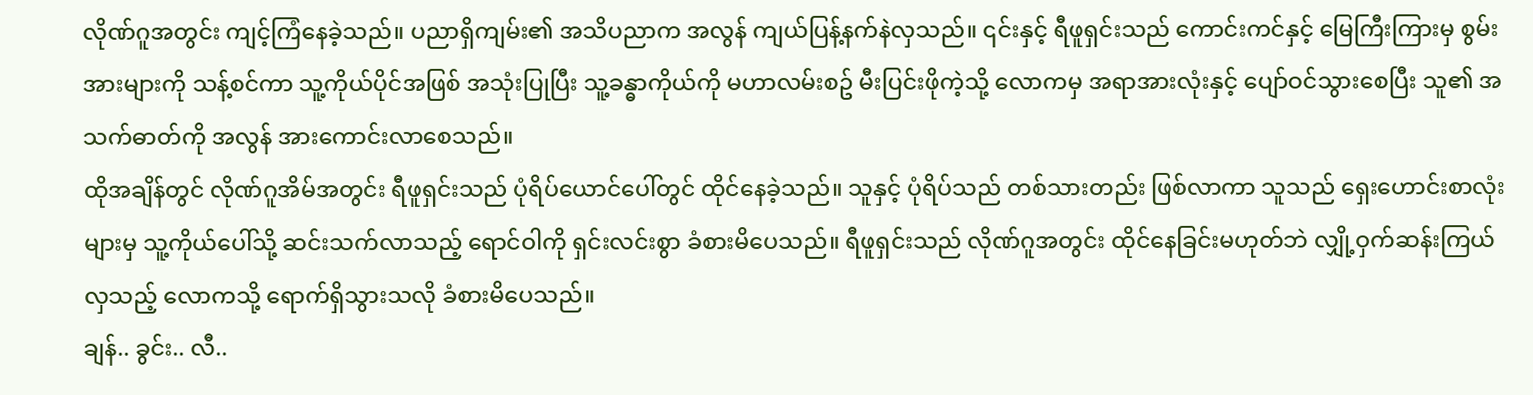လိုဏ်ဂူအတွင်း ကျင့်ကြံနေခဲ့သည်။ ပညာရှိကျမ်း၏ အသိပညာက အလွန် ကျယ်ပြန့်နက်နဲလှသည်။ ၎င်းနှင့် ရီဖူရှင်းသည် ကောင်းကင်နှင့် မြေကြီးကြားမှ စွမ်းအားများကို သန့်စင်ကာ သူ့ကိုယ်ပိုင်အဖြစ် အသုံးပြုပြီး သူ့ခန္ဓာကိုယ်ကို မဟာလမ်းစဥ် မီးပြင်းဖိုကဲ့သို့ လောကမှ အရာအားလုံးနှင့် ပျော်ဝင်သွားစေပြီး သူ၏ အသက်ဓာတ်ကို အလွန် အားကောင်းလာစေသည်။
ထိုအချိန်တွင် လိုဏ်ဂူအိမ်အတွင်း ရီဖူရှင်းသည် ပုံရိပ်ယောင်ပေါ်တွင် ထိုင်နေခဲ့သည်။ သူနှင့် ပုံရိပ်သည် တစ်သားတည်း ဖြစ်လာကာ သူသည် ရှေးဟောင်းစာလုံးများမှ သူ့ကိုယ်ပေါ်သို့ ဆင်းသက်လာသည့် ရောင်ဝါကို ရှင်းလင်းစွာ ခံစားမိပေသည်။ ရီဖူရှင်းသည် လိုဏ်ဂူအတွင်း ထိုင်နေခြင်းမဟုတ်ဘဲ လျှို့ဝှက်ဆန်းကြယ်လှသည့် လောကသို့ ရောက်ရှိသွားသလို ခံစားမိပေသည်။
ချန်.. ခွင်း.. လီ..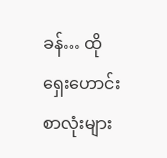ခန်… ထိုရှေးဟောင်းစာလုံးများ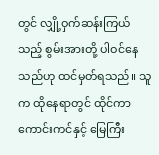တွင် လျှို့ဝှက်ဆန်းကြယ်သည့် စွမ်းအားတို့ ပါဝင်နေသည်ဟု ထင်မှတ်ရသည်။ သူက ထိုနေရာတွင် ထိုင်ကာ ကောင်းကင်နှင့် မြေကြီး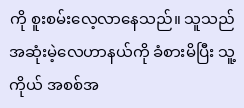ကို စူးစမ်းလေ့လာနေသည်။ သူသည် အဆုံးမဲ့လေဟာနယ်ကို ခံစားမိပြီး သူ့ကိုယ် အစစ်အ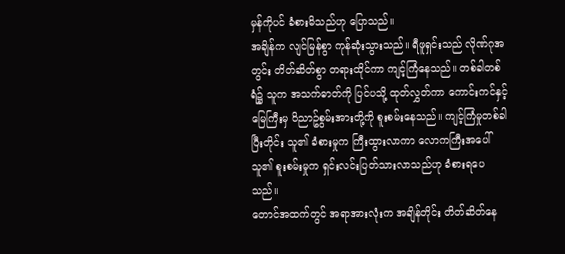မှန်ကိုပင် ခံစားမိသည်ဟု ပြောသည်။
အချိန်က လျင်မြန်စွာ ကုန်ဆုံးသွားသည်။ ရီဖူရှင်းသည် လိုဏ်ဂုအတွင်း တိတ်ဆိတ်စွာ တရားထိုင်ကာ ကျင့်ကြံနေသည်။ တစ်ခါတစ်ရံ၌ သူက အသက်ဓာတ်ကို ပြင်ပသို့ ထုတ်လွှတ်ကာ ကောင်းကင်နှင့် မြေကြီးမှ ဝိညာဥ်စွမ်းအားတို့ကို စူးစမ်းနေသည်။ ကျင့်ကြံမှုတစ်ခါ ပြီးတိုင်း သူ၏ ခံစားမှုက ကြီးထွားလာကာ လောကကြီးအပေါ် သူ၏ စူးစမ်းမှုက ရှင်းလင်းပြတ်သားလာသည်ဟု ခံစားရပေသည်။
တောင်အထက်တွင် အရာအားလုံးက အချိန်တိုင်း တိတ်ဆိတ်နေ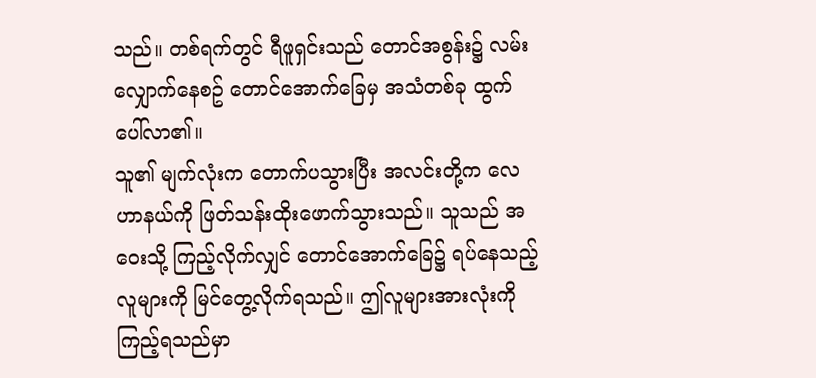သည်။ တစ်ရက်တွင် ရီဖူရှင်းသည် တောင်အစွန်း၌ လမ်းလျှောက်နေစဥ် တောင်အောက်ခြေမှ အသံတစ်ခု ထွက်ပေါ်လာ၏။
သူ၏ မျက်လုံးက တောက်ပသွားပြီး အလင်းတို့က လေဟာနယ်ကို ဖြတ်သန်းထိုးဖောက်သွားသည်။ သူသည် အဝေးသို့ ကြည့်လိုက်လျှင် တောင်အောက်ခြေ၌ ရပ်နေသည့် လူများကို မြင်တွေ့လိုက်ရသည်။ ဤလူများအားလုံးကို ကြည့်ရသည်မှာ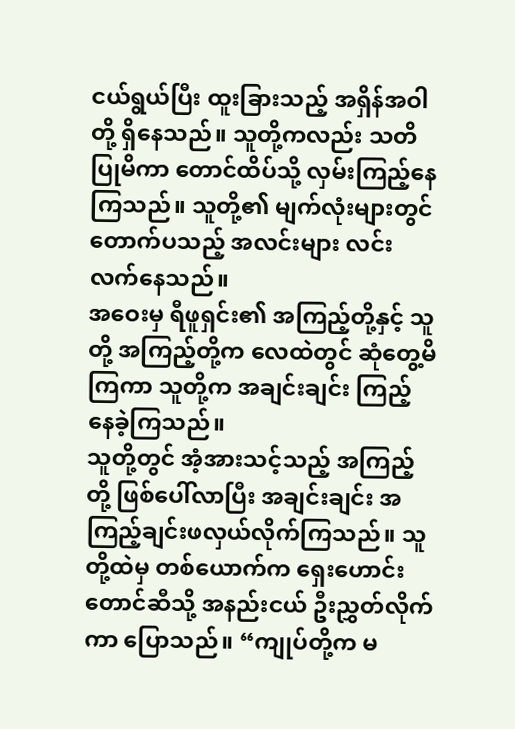ငယ်ရွယ်ပြီး ထူးခြားသည့် အရှိန်အဝါတို့ ရှိနေသည်။ သူတို့ကလည်း သတိပြုမိကာ တောင်ထိပ်သို့ လှမ်းကြည့်နေကြသည်။ သူတို့၏ မျက်လုံးများတွင် တောက်ပသည့် အလင်းများ လင်းလက်နေသည်။
အဝေးမှ ရီဖူရှင်း၏ အကြည့်တို့နှင့် သူတို့ အကြည့်တို့က လေထဲတွင် ဆုံတွေ့မိကြကာ သူတို့က အချင်းချင်း ကြည့်နေခဲ့ကြသည်။
သူတို့တွင် အံ့အားသင့်သည့် အကြည့်တို့ ဖြစ်ပေါ်လာပြီး အချင်းချင်း အကြည့်ချင်းဖလှယ်လိုက်ကြသည်။ သူတို့ထဲမှ တစ်ယောက်က ရှေးဟောင်းတောင်ဆီသို့ အနည်းငယ် ဦးညွှတ်လိုက်ကာ ပြောသည်။ “ကျုပ်တို့က မ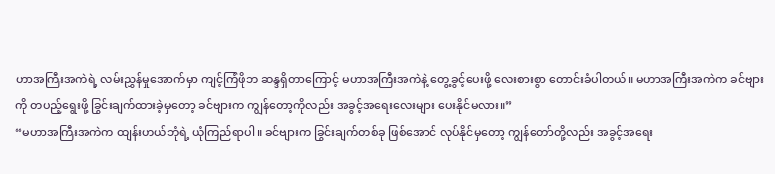ဟာအကြီးအကဲရဲ့ လမ်းညွှန်မှုအောက်မှာ ကျင့်ကြံဖိုဘ ဆန္ဒရှိတာကြောင့် မဟာအကြီးအကဲနဲ့ တွေ့ခွင့်ပေးဖို့ လေးစားစွာ တောင်းခံပါတယ်။ မဟာအကြီးအကဲက ခင်ဗျားကို တပည့်ရွေးဖို့ ခြွင်းချက်ထားခဲ့မှတော့ ခင်ဗျားက ကျွန်တော့ကိုလည်း အခွင့်အရေးလေးများ ပေးနိုင်မလား။”
“မဟာအကြီးအကဲက ထျန်းဟယ်ဘုံရဲ့ ယုံကြည်ရာပါ။ ခင်ဗျားက ခြွင်းချက်တစ်ခု ဖြစ်အောင် လုပ်နိုင်မှတော့ ကျွန်တော်တို့လည်း အခွင့်အရေး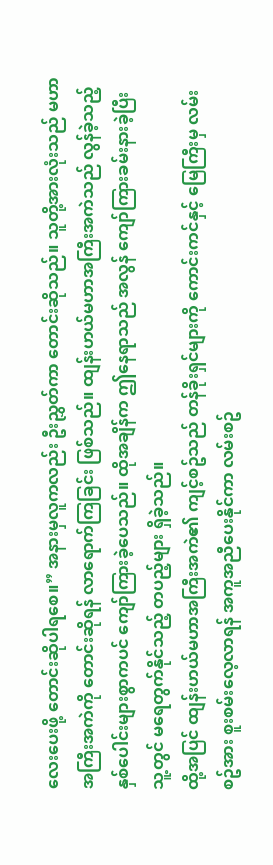လေးပေးဖို့ တောင်းဆိုပါရစေ။” အနားမှလူကလည်း ဦးညွှတ်ကာ တောင်းဆိုသည်။ သူတို့အားလုံးသည် မဟာအကြီးအကဲကို တောင်းဆိုရန် လာရောက်ကြခြင်း ဖြစ်သည်။ ထျန်းဟယ်မဟာအကြီးအကဲသည် လွန်ခဲ့သည့် နှစ်ပေါင်းများစွာကပင် ကျော်ကြားခဲ့ပေသည်။ ထိုအချိန်က ဤနေရာသည် အလွန် ကျော်ကြားခမ်းနားခဲ့ပြီး သူ့တွင် မရေတွက်နိုင်သည့် တပည့်များ ရှိခဲ့သည်။
ထို့အပြင် ထျန်းဟယ်မဟာအကြီးအကဲ၏ ကျင့်စဥ်သည် တန်ခိုးရှင်များကို ကောင်းကင်နှင့် မြေကြီးမှ လမ်းစဥ်အား စူးစမ်းလေ့လာရန် အကူအညီပေးနိုင်ကာ လမ်းစဥ်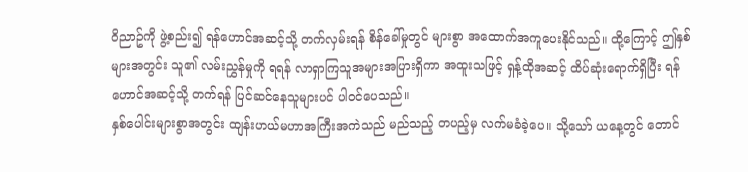ဝိညာဥ်ကို ဖွဲ့စည်း၍ ရန်ဟောင်အဆင့်သို့ တက်လှမ်းရန် စိန်ခေါ်မှုတွင် များစွာ အထောက်အကူပေးနိုင်သည်။ ထို့ကြောင့် ဤနှစ်များအတွင်း သူ၏ လမ်းညွှန်မှုကို ရရန် လာရှာကြသူအများအပြားရှိကာ အထူးသဖြင့် ရှန့်ထိုအဆင့် ထိပ်ဆုံးရောက်ရှိပြီး ရန်ဟောင်အဆင့်သို့ တက်ရန် ပြင်ဆင်နေသူများပင် ပါဝင်ပေသည်။
နှစ်ပေါင်းများစွာအတွင်း ထျန်းဟယ်မဟာအကြီးအကဲသည် မည်သည့် တပည့်မှ လက်မခံခဲ့ပေ။ သို့သော် ယနေ့တွင် တောင်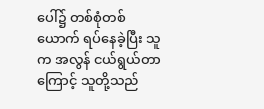ပေါ်၌ တစ်စုံတစ်ယောက် ရပ်နေခဲ့ပြီး သူက အလွန် ငယ်ရွယ်တာကြောင့် သူတို့သည်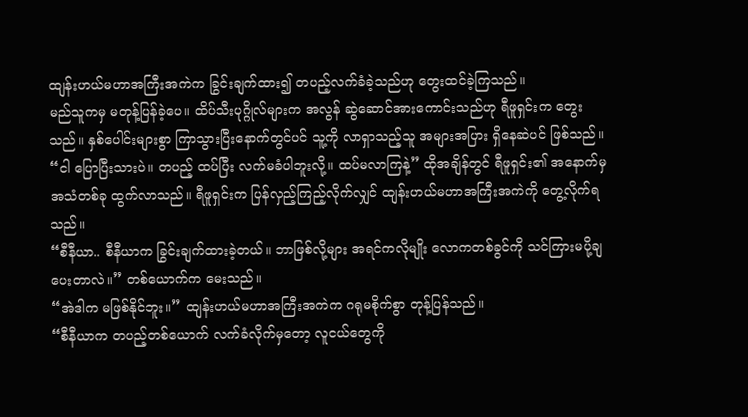ထျန်းဟယ်မဟာအကြီးအကဲက ခြွင်းချက်ထား၍ တပည့်လက်ခံခဲ့သည်ဟု တွေးထင်ခဲ့ကြသည်။
မည်သူကမှ မတုန့်ပြန်ခဲ့ပေ။ ထိပ်သီးပုဂ္ဂိုလ်များက အလွန် ဆွဲဆောင်အားကောင်းသည်ဟု ရီဖူရှင်းက တွေးသည်။ နှစ်ပေါင်းများစွာ ကြာသွားပြီးနောက်တွင်ပင် သူ့ကို လာရှာသည့်သူ အများအပြား ရှိနေဆဲပင် ဖြစ်သည်။
“ငါ ပြောပြီးသားပဲ။ တပည့် ထပ်ပြီး လက်မခံပါဘူးလို့။ ထပ်မလာကြနဲ့” ထိုအချိန်တွင် ရီဖူရှင်း၏ အနောက်မှ အသံတစ်ခု ထွက်လာသည်။ ရီဖူရှင်းက ပြန်လှည့်ကြည့်လိုက်လျှင် ထျန်းဟယ်မဟာအကြီးအကဲကို တွေ့လိုက်ရသည်။
“စီနီယာ.. စီနီယာက ခြွင်းချက်ထားခဲ့တယ်။ ဘာဖြစ်လို့များ အရင်ကလိုမျိုး လောကတစ်ခွင်ကို သင်ကြားမပို့ချပေးတာလဲ။” တစ်ယောက်က မေးသည်။
“အဲဒါက မဖြစ်နိုင်ဘူး။” ထျန်းဟယ်မဟာအကြီးအကဲက ဂရုမစိုက်စွာ တုန့်ပြန်သည်။
“စီနီယာက တပည့်တစ်ယောက် လက်ခံလိုက်မှတော့ လူငယ်တွေကို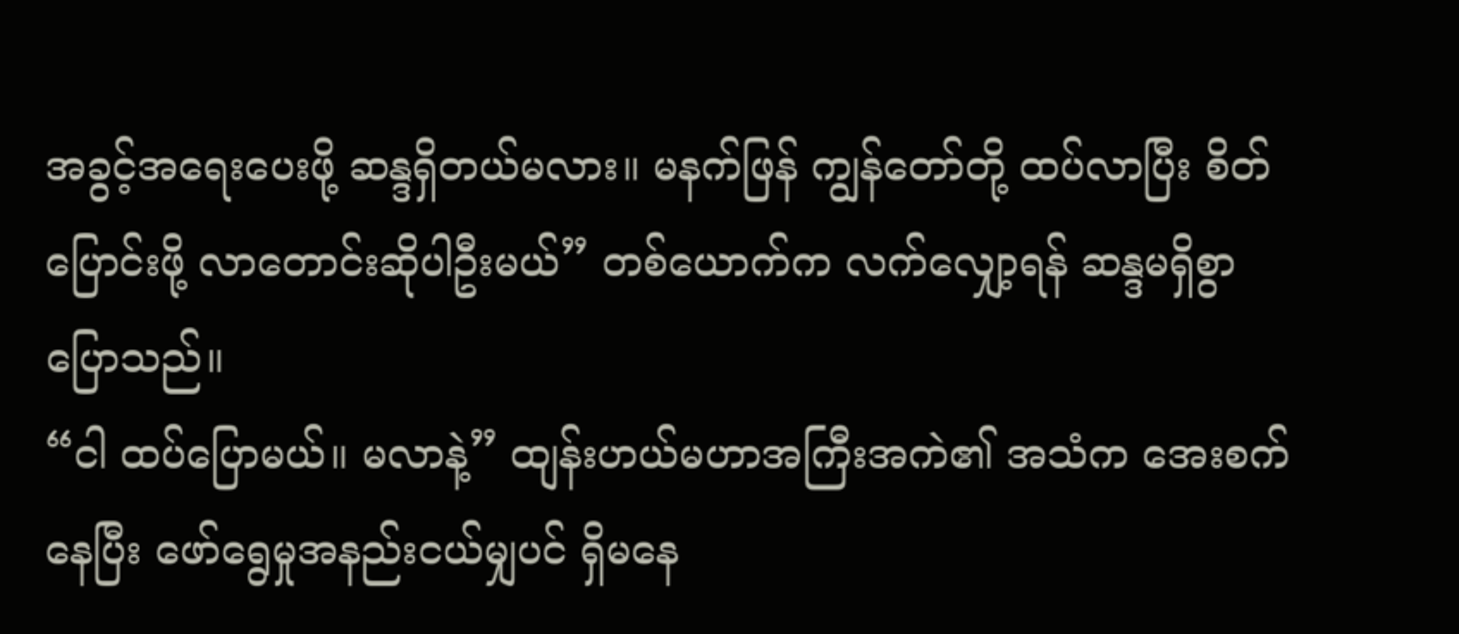အခွင့်အရေးပေးဖို့ ဆန္ဒရှိတယ်မလား။ မနက်ဖြန် ကျွန်တော်တို့ ထပ်လာပြီး စိတ်ပြောင်းဖို့ လာတောင်းဆိုပါဦးမယ်” တစ်ယောက်က လက်လျှော့ရန် ဆန္ဒမရှိစွာ ပြောသည်။
“ငါ ထပ်ပြောမယ်။ မလာနဲ့” ထျန်းဟယ်မဟာအကြီးအကဲ၏ အသံက အေးစက်နေပြီး ဖော်ရွေမှုအနည်းငယ်မျှပင် ရှိမနေ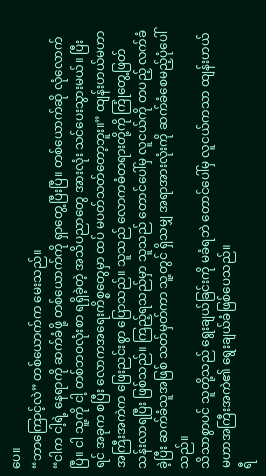ပေ။
“ဘာကြောင့်လဲ” တစ်ယောက်က မေးသည်။
“ငါက ငါ့ရဲ့ နေရာကို ဆက်ခံဖို့ တစ်ယောက်ကို ရှာတွေ့ပြီးပြီ။ တစ်ယောက်ဆို လုံလောက်ပြီ။ ငါ သူ့ကို ငါ့ တစ်ဘဝလုံးစာ ရရှိခဲ့တဲ့ အသိပညာတွေ အားလုံး သင်ပေးသွားမယ်။ ပြီးရင် အခုက စပြီး လောကအရေးကိစ္စတွေမှာ ထပ် မပတ်သတ်တော့ဘူး။” ထျန်းဟယ်မဟာအကြီးအကဲက ဖြေးညင်းစွာ ပြောသည်။ သူသည် လောကဓံတရားတို့ကို ကြုံတွေ့ဖြတ်သန်းလာရပြီး ဖြစ်သည်။ ကြည့်ရသည်မှာ သူသည် တောင်ပေါ်မှ လူငယ်ကို တပည့် လက်ခံခဲ့ပြီး ဆက်ခံသူအဖြစ် သတ်မှတ်ကာ သူ့တွင် ရှိသမျှ အရာအားလုံးကို ဆက်ခံစေမည့်ပုံပေါ်သည်။
သိသာစွာပင် သူတို့သည် ရွေးချယ်ခြင်းကို မခံရဘဲ တောင်ပေါ်မှ လူငယ်ကသာ ထျန်းဟယ်မဟာအကြီးအကဲ၏ ရွေးချယ်ခံဖြစ်ပေသည်။
ရီ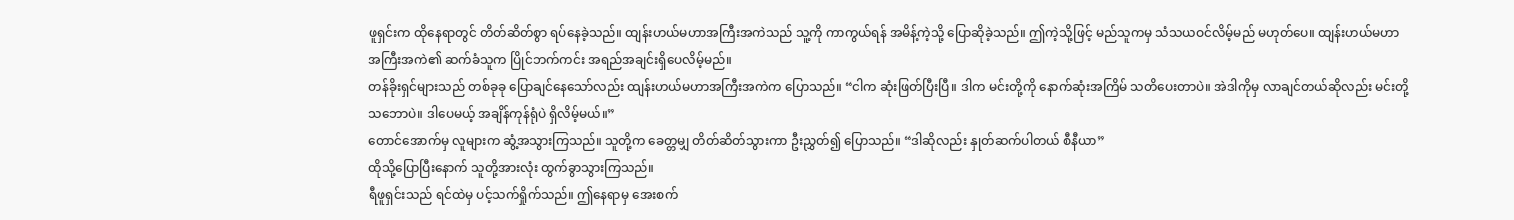ဖူရှင်းက ထိုနေရာတွင် တိတ်ဆိတ်စွာ ရပ်နေခဲ့သည်။ ထျန်းဟယ်မဟာအကြီးအကဲသည် သူ့ကို ကာကွယ်ရန် အမိန့်ကဲ့သို့ ပြောဆိုခဲ့သည်။ ဤကဲ့သို့ဖြင့် မည်သူကမှ သံသယဝင်လိမ့်မည် မဟုတ်ပေ။ ထျန်းဟယ်မဟာအကြီးအကဲ၏ ဆက်ခံသူက ပြိုင်ဘက်ကင်း အရည်အချင်းရှိပေလိမ့်မည်။
တန်ခိုးရှင်များသည် တစ်ခုခု ပြောချင်နေသော်လည်း ထျန်းဟယ်မဟာအကြီးအကဲက ပြောသည်။ “ငါက ဆုံးဖြတ်ပြီးပြီ။ ဒါက မင်းတို့ကို နောက်ဆုံးအကြိမ် သတိပေးတာပဲ။ အဲဒါကိုမှ လာချင်တယ်ဆိုလည်း မင်းတို့ သဘောပဲ။ ဒါပေမယ့် အချိန်ကုန်ရုံပဲ ရှိလိမ့်မယ်။”
တောင်အောက်မှ လူများက ဆွံ့အသွားကြသည်။ သူတို့က ခေတ္တမျှ တိတ်ဆိတ်သွားကာ ဦးညွှတ်၍ ပြောသည်။ “ဒါဆိုလည်း နှုတ်ဆက်ပါတယ် စီနီယာ”
ထိုသို့ပြောပြီးနောက် သူတို့အားလုံး ထွက်ခွာသွားကြသည်။
ရီဖူရှင်းသည် ရင်ထဲမှ ပင့်သက်ရှိုက်သည်။ ဤနေရာမှ အေးစက်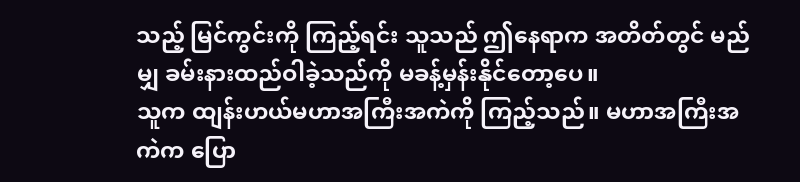သည့် မြင်ကွင်းကို ကြည့်ရင်း သူသည် ဤနေရာက အတိတ်တွင် မည်မျှ ခမ်းနားထည်ဝါခဲ့သည်ကို မခန့်မှန်းနိုင်တော့ပေ။
သူက ထျန်းဟယ်မဟာအကြီးအကဲကို ကြည့်သည်။ မဟာအကြီးအကဲက ပြော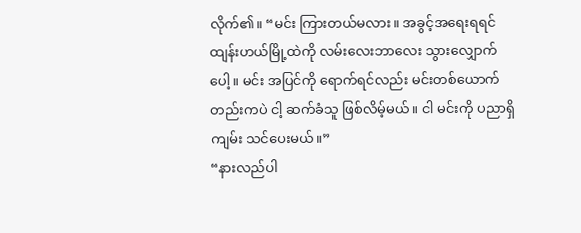လိုက်၏။ “မင်း ကြားတယ်မလား။ အခွင့်အရေးရရင် ထျန်းဟယ်မြို့ထဲကို လမ်းလေးဘာလေး သွားလျှောက်ပေါ့။ မင်း အပြင်ကို ရောက်ရင်လည်း မင်းတစ်ယောက်တည်းကပဲ ငါ့ ဆက်ခံသူ ဖြစ်လိမ့်မယ်။ ငါ မင်းကို ပညာရှိကျမ်း သင်ပေးမယ်။”
“နားလည်ပါ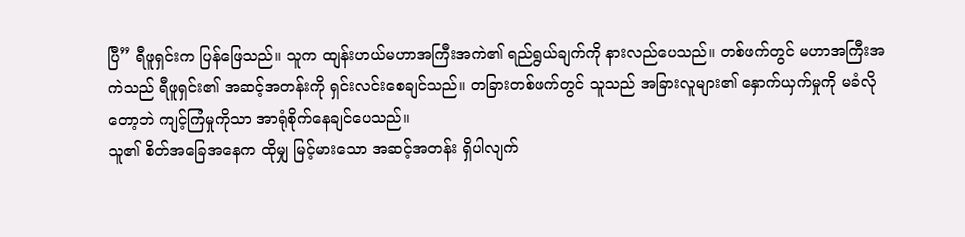ပြီ” ရီဖူရှင်းက ပြန်ဖြေသည်။ သူက ထျန်းဟယ်မဟာအကြီးအကဲ၏ ရည်ရွယ်ချက်ကို နားလည်ပေသည်။ တစ်ဖက်တွင် မဟာအကြီးအကဲသည် ရီဖူရှင်း၏ အဆင့်အတန်းကို ရှင်းလင်းစေချင်သည်။ တခြားတစ်ဖက်တွင် သူသည် အခြားလူများ၏ နှောက်ယှက်မှုကို မခံလိုတော့ဘဲ ကျင့်ကြံမှုကိုသာ အာရုံစိုက်နေချင်ပေသည်။
သူ၏ စိတ်အခြေအနေက ထိုမျှ မြင့်မားသော အဆင့်အတန်း ရှိပါလျက်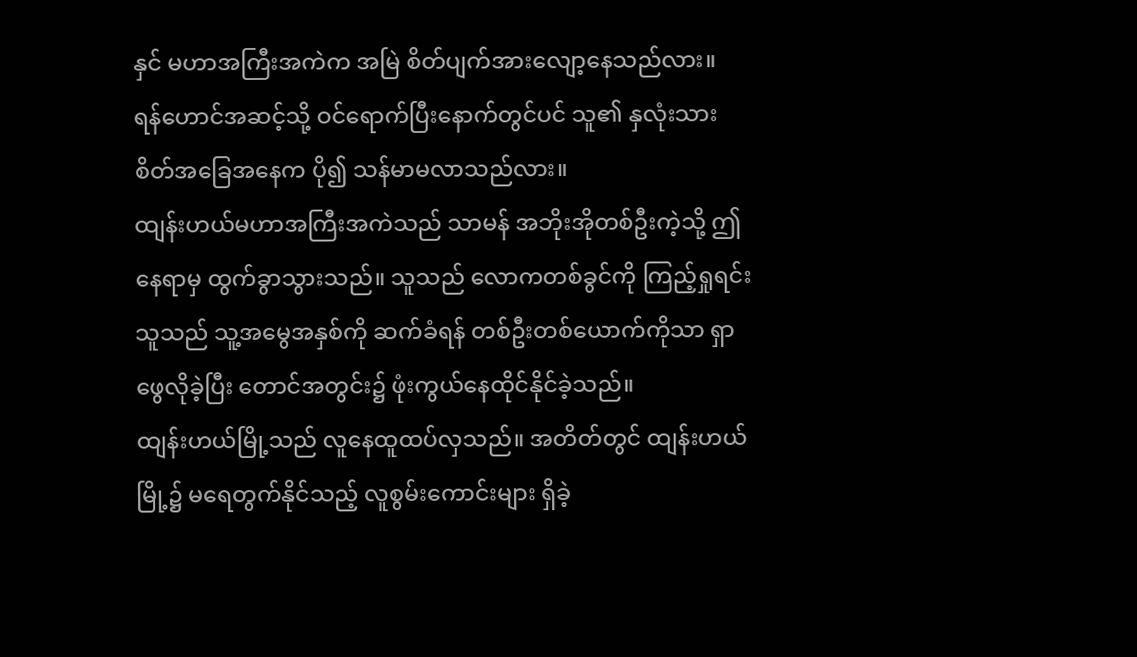နှင် မဟာအကြီးအကဲက အမြဲ စိတ်ပျက်အားလျော့နေသည်လား။
ရန်ဟောင်အဆင့်သို့ ဝင်ရောက်ပြီးနောက်တွင်ပင် သူ၏ နှလုံးသား စိတ်အခြေအနေက ပို၍ သန်မာမလာသည်လား။
ထျန်းဟယ်မဟာအကြီးအကဲသည် သာမန် အဘိုးအိုတစ်ဦးကဲ့သို့ ဤနေရာမှ ထွက်ခွာသွားသည်။ သူသည် လောကတစ်ခွင်ကို ကြည့်ရှုရင်း သူသည် သူ့အမွေအနှစ်ကို ဆက်ခံရန် တစ်ဦးတစ်ယောက်ကိုသာ ရှာဖွေလိုခဲ့ပြီး တောင်အတွင်း၌ ဖုံးကွယ်နေထိုင်နိုင်ခဲ့သည်။
ထျန်းဟယ်မြို့သည် လူနေထူထပ်လှသည်။ အတိတ်တွင် ထျန်းဟယ်မြို့၌ မရေတွက်နိုင်သည့် လူစွမ်းကောင်းများ ရှိခဲ့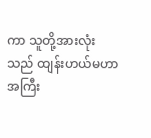ကာ သူတို့အားလုံးသည် ထျန်းဟယ်မဟာအကြီး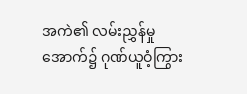အကဲ၏ လမ်းညွှန်မှုအောက်၌ ဂုဏ်ယူဝံ့ကြွား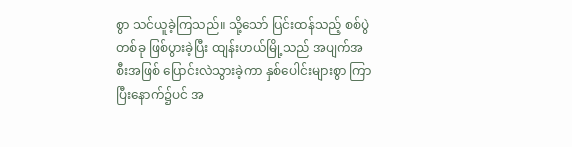စွာ သင်ယူခဲ့ကြသည်။ သို့သော် ပြင်းထန်သည့် စစ်ပွဲတစ်ခု ဖြစ်ပွားခဲ့ပြီး ထျန်းဟယ်မြို့သည် အပျက်အစီးအဖြစ် ပြောင်းလဲသွားခဲ့ကာ နှစ်ပေါင်းများစွာ ကြာပြီးနောက်၌ပင် အ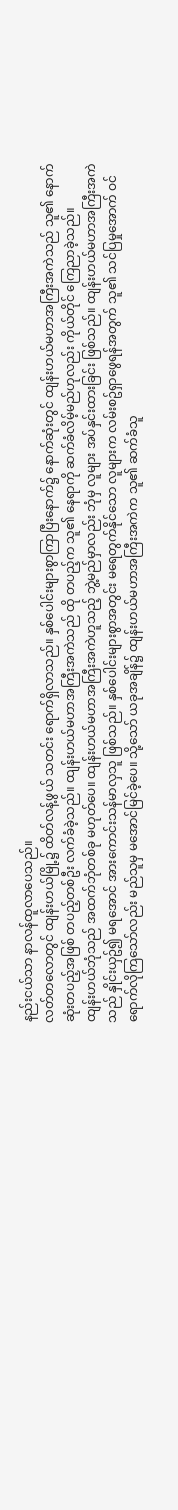နည်းငယ်သာ နာလန်ထူလာပေသည်။
လတ်တလောတွင် ထျန်းဟယ်မြို့၌ ထိတ်လန့်ဖွယ် သတင်း ရောက်ရှိလာသည်။ နှစ်ပေါင်းများစွာကြာပြီးနောက်၌ နောက်ဆုံးတွင် ထျန်းဟယ်မဟာအကြီးအကဲသည် သူ၏ နောက်ဆုံးတပည့်အဖြစ် တပည့်တစ်ဦး လက်ခံခဲ့သည်။ ထျန်းဟယ်မဟာအကြီးအကဲသည် ထို တပည့်က သူ၏ နေရာကို ဆက်ခံလိမ့်မည်ဟုလည်း ကိုယ်တိုင် ကြေညာခဲ့သည်။
ထျန်းဟယ်ဘုံသည် အထက်ဘုံတစ်ခု မဟုတ်ပေ။ ထျန်းဟယ်မဟာအကြီးအကဲဟူသည့် ဘွဲ့မည်မှာလည်း ဘုံမှ လူများ အပ်နှင်းထားခြင်း ဖြစ်သည်။ ထျန်းဟယ်မဟာအကြီးအကဲသည် နှိုင်းယှဥ်၍ မရအောင် အားကောင်းသန်မာလှသူ ဖြစ်သည်။ နှစ်ပေါင်းများစွာအတွင်း မရေတွက်နိုင်သော လူများက လမ်းစဥ်ရှာဖွေရန်အတွက် သူ၏ သင်ပြမှုအောက် ဝင်ရောက်လိုကြသော်လည်း မည်သူမှ မအောင်မြင်ခဲ့ပေ။ သို့သော် ယခုအချိန်၌ ထျန်းဟယ်မဟာအကြီးအကဲက သူ၏ ဆက်ခံသူ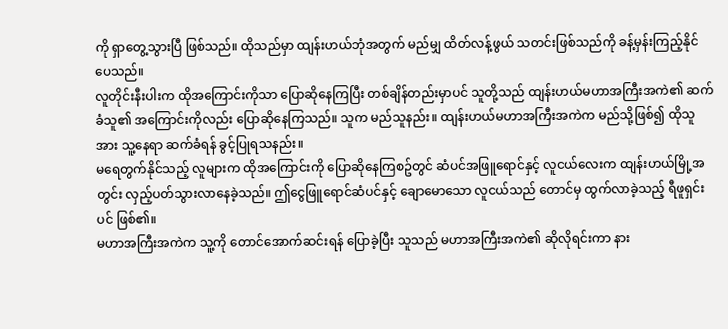ကို ရှာတွေ့သွားပြီ ဖြစ်သည်။ ထိုသည်မှာ ထျန်းဟယ်ဘုံအတွက် မည်မျှ ထိတ်လန့်ဖွယ် သတင်းဖြစ်သည်ကို ခန့်မှန်းကြည့်နိုင်ပေသည်။
လူတိုင်းနီးပါးက ထိုအကြောင်းကိုသာ ပြောဆိုနေကြပြီး တစ်ချိန်တည်းမှာပင် သူတို့သည် ထျန်းဟယ်မဟာအကြီးအကဲ၏ ဆက်ခံသူ၏ အကြောင်းကိုလည်း ပြောဆိုနေကြသည်။ သူက မည်သူနည်း။ ထျန်းဟယ်မဟာအကြီးအကဲက မည်သို့ဖြစ်၍ ထိုသူအား သူ့နေရာ ဆက်ခံရန် ခွင့်ပြုရသနည်း။
မရေတွက်နိုင်သည့် လူများက ထိုအကြောင်းကို ပြောဆိုနေကြစဥ်တွင် ဆံပင်အဖြူရောင်နှင့် လူငယ်လေးက ထျန်းဟယ်မြို့အတွင်း လှည့်ပတ်သွားလာနေခဲ့သည်။ ဤငွေဖြူရောင်ဆံပင်နှင့် ချောမောသော လူငယ်သည် တောင်မှ ထွက်လာခဲ့သည့် ရီဖူရှင်းပင် ဖြစ်၏။
မဟာအကြီးအကဲက သူ့ကို တောင်အောက်ဆင်းရန် ပြောခဲ့ပြီး သူသည် မဟာအကြီးအကဲ၏ ဆိုလိုရင်းကာ နား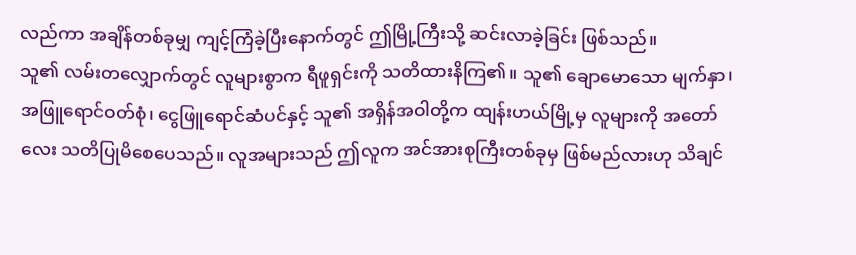လည်ကာ အချိန်တစ်ခုမျှ ကျင့်ကြံခဲ့ပြီးနောက်တွင် ဤမြို့ကြီးသို့ ဆင်းလာခဲ့ခြင်း ဖြစ်သည်။
သူ၏ လမ်းတလျှောက်တွင် လူများစွာက ရီဖူရှင်းကို သတိထားနိကြ၏။ သူ၏ ချောမောသော မျက်နှာ၊ အဖြူရောင်ဝတ်စုံ၊ ငွေဖြူရောင်ဆံပင်နှင့် သူ၏ အရှိန်အဝါတို့က ထျန်းဟယ်မြို့မှ လူများကို အတော်လေး သတိပြုမိစေပေသည်။ လူအများသည် ဤလူက အင်အားစုကြီးတစ်ခုမှ ဖြစ်မည်လားဟု သိချင်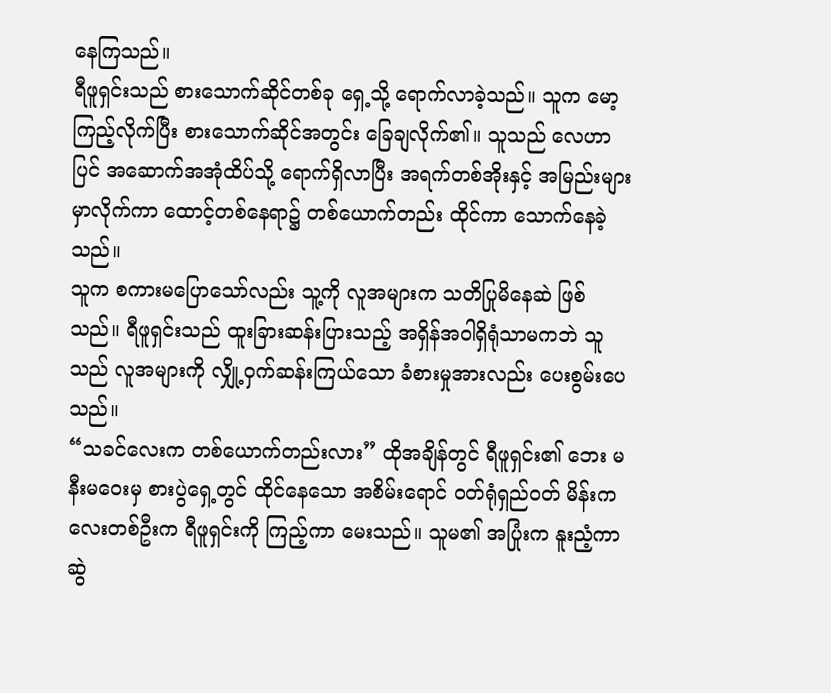နေကြသည်။
ရီဖူရှင်းသည် စားသောက်ဆိုင်တစ်ခု ရှေ့သို့ ရောက်လာခဲ့သည်။ သူက မော့ကြည့်လိုက်ပြီး စားသောက်ဆိုင်အတွင်း ခြေချလိုက်၏။ သူသည် လေဟာပြင် အဆောက်အအုံထိပ်သို့ ရောက်ရှိလာပြီး အရက်တစ်အိုးနှင့် အမြည်းများ မှာလိုက်ကာ ထောင့်တစ်နေရာ၌ တစ်ယောက်တည်း ထိုင်ကာ သောက်နေခဲ့သည်။
သူက စကားမပြောသော်လည်း သူ့ကို လူအများက သတိပြုမိနေဆဲ ဖြစ်သည်။ ရီဖူရှင်းသည် ထူးခြားဆန်းပြားသည့် အရှိန်အဝါရှိရုံသာမကဘဲ သူသည် လူအများကို လျှို့ဝှက်ဆန်းကြယ်သော ခံစားမှုအားလည်း ပေးစွမ်းပေသည်။
“သခင်လေးက တစ်ယောက်တည်းလား” ထိုအချိန်တွင် ရီဖူရှင်း၏ ဘေး မနီးမဝေးမှ စားပွဲရှေ့တွင် ထိုင်နေသော အစိမ်းရောင် ဝတ်ရုံရှည်ဝတ် မိန်းကလေးတစ်ဦးက ရီဖူရှင်းကို ကြည့်ကာ မေးသည်။ သူမ၏ အပြုံးက နူးညံ့ကာ ဆွဲ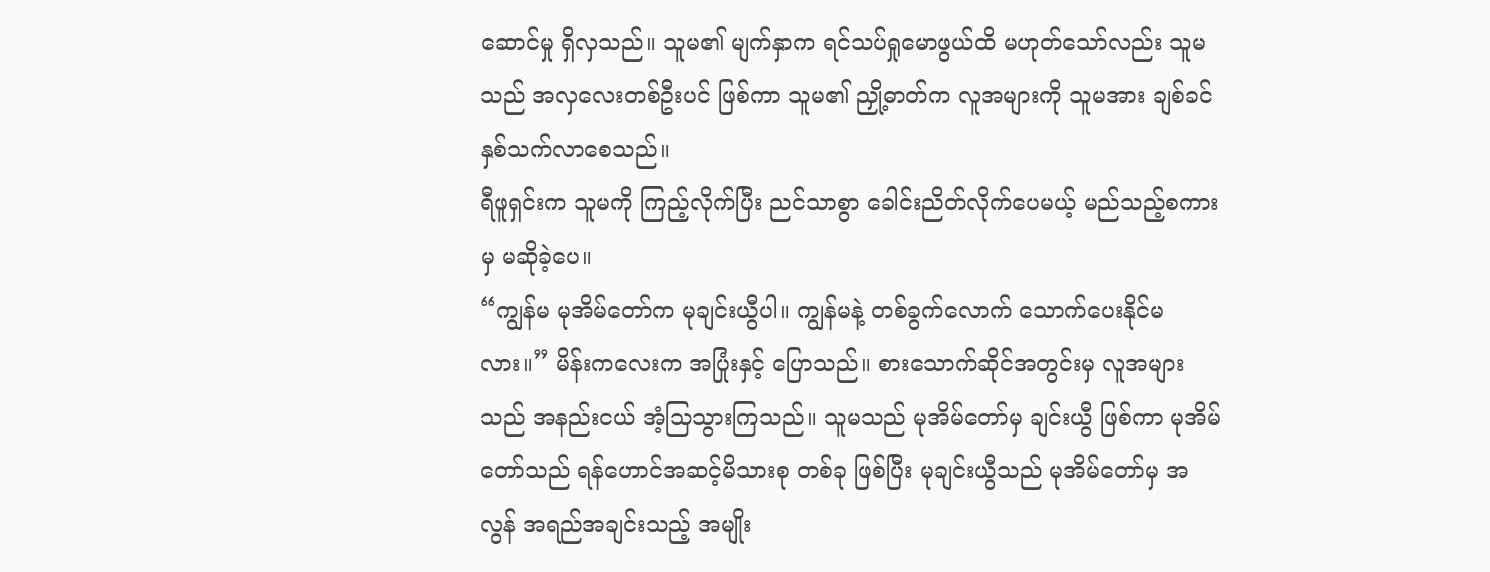ဆောင်မှု ရှိလှသည်။ သူမ၏ မျက်နှာက ရင်သပ်ရှုမောဖွယ်ထိ မဟုတ်သော်လည်း သူမသည် အလှလေးတစ်ဦးပင် ဖြစ်ကာ သူမ၏ ညှို့ဓာတ်က လူအများကို သူမအား ချစ်ခင်နှစ်သက်လာစေသည်။
ရီဖူရှင်းက သူမကို ကြည့်လိုက်ပြီး ညင်သာစွာ ခေါင်းညိတ်လိုက်ပေမယ့် မည်သည့်စကားမှ မဆိုခဲ့ပေ။
“ကျွန်မ မုအိမ်တော်က မုချင်းယွီပါ။ ကျွန်မနဲ့ တစ်ခွက်လောက် သောက်ပေးနိုင်မလား။” မိန်းကလေးက အပြုံးနှင့် ပြောသည်။ စားသောက်ဆိုင်အတွင်းမှ လူအများသည် အနည်းငယ် အံ့သြသွားကြသည်။ သူမသည် မုအိမ်တော်မှ ချင်းယွီ ဖြစ်ကာ မုအိမ်တော်သည် ရန်ဟောင်အဆင့်မိသားစု တစ်ခု ဖြစ်ပြီး မုချင်းယွီသည် မုအိမ်တော်မှ အလွန် အရည်အချင်းသည့် အမျိုး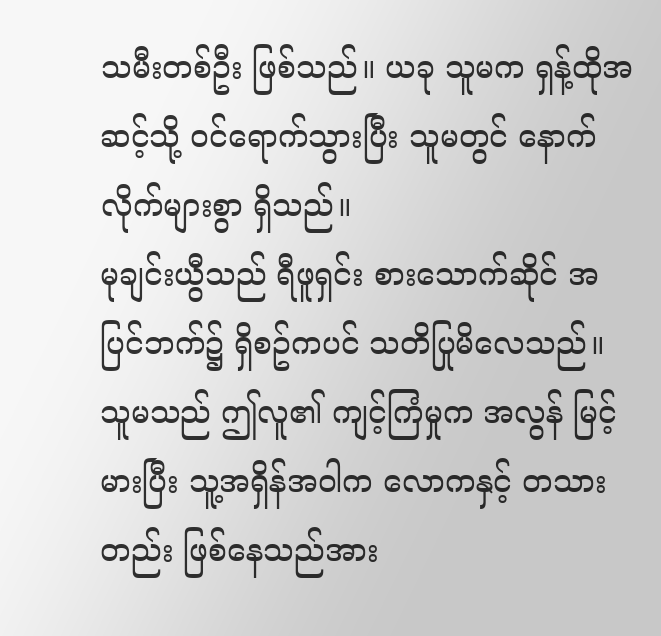သမီးတစ်ဦး ဖြစ်သည်။ ယခု သူမက ရှန့်ထိုအဆင့်သို့ ဝင်ရောက်သွားပြီး သူမတွင် နောက်လိုက်များစွာ ရှိသည်။
မုချင်းယွီသည် ရီဖူရှင်း စားသောက်ဆိုင် အပြင်ဘက်၌ ရှိစဥ်ကပင် သတိပြုမိလေသည်။ သူမသည် ဤလူ၏ ကျင့်ကြံမှုက အလွန် မြင့်မားပြီး သူ့အရှိန်အဝါက လောကနှင့် တသားတည်း ဖြစ်နေသည်အား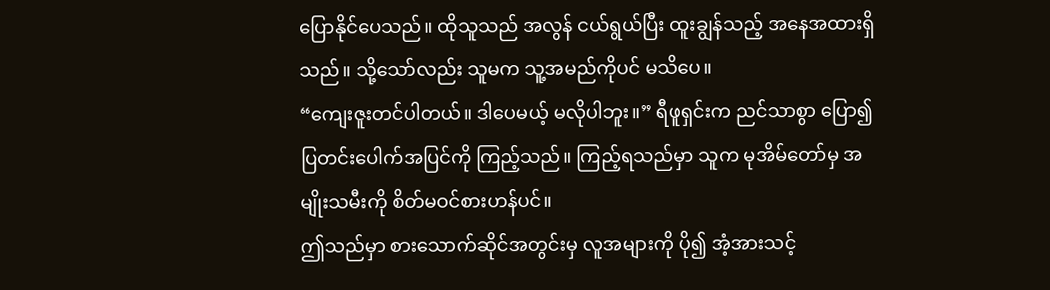ပြောနိုင်ပေသည်။ ထိုသူသည် အလွန် ငယ်ရွယ်ပြီး ထူးချွန်သည့် အနေအထားရှိသည်။ သို့သော်လည်း သူမက သူ့အမည်ကိုပင် မသိပေ။
“ကျေးဇူးတင်ပါတယ်။ ဒါပေမယ့် မလိုပါဘူး။” ရီဖူရှင်းက ညင်သာစွာ ပြော၍ ပြတင်းပေါက်အပြင်ကို ကြည့်သည်။ ကြည့်ရသည်မှာ သူက မုအိမ်တော်မှ အမျိုးသမီးကို စိတ်မဝင်စားဟန်ပင်။
ဤသည်မှာ စားသောက်ဆိုင်အတွင်းမှ လူအများကို ပို၍ အံ့အားသင့်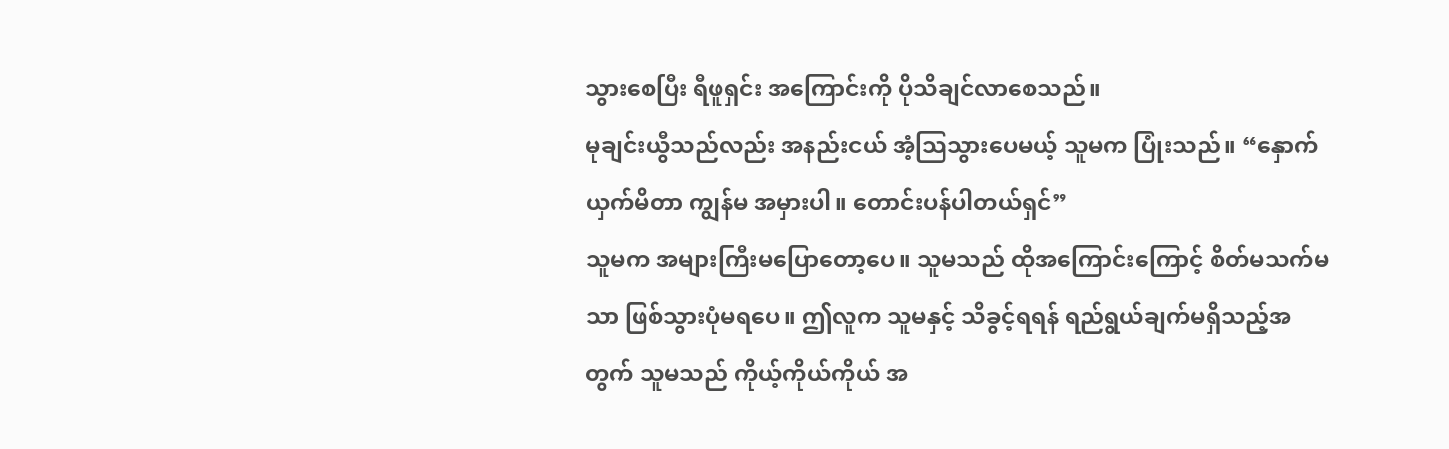သွားစေပြီး ရီဖူရှင်း အကြောင်းကို ပိုသိချင်လာစေသည်။
မုချင်းယွီသည်လည်း အနည်းငယ် အံ့သြသွားပေမယ့် သူမက ပြုံးသည်။ “နှောက်ယှက်မိတာ ကျွန်မ အမှားပါ။ တောင်းပန်ပါတယ်ရှင်”
သူမက အများကြီးမပြောတော့ပေ။ သူမသည် ထိုအကြောင်းကြောင့် စိတ်မသက်မသာ ဖြစ်သွားပုံမရပေ။ ဤလူက သူမနှင့် သိခွင့်ရရန် ရည်ရွယ်ချက်မရှိသည့်အတွက် သူမသည် ကိုယ့်ကိုယ်ကိုယ် အ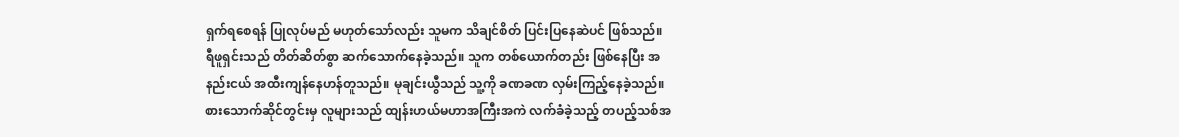ရှက်ရစေရန် ပြုလုပ်မည် မဟုတ်သော်လည်း သူမက သိချင်စိတ် ပြင်းပြနေဆဲပင် ဖြစ်သည်။
ရီဖူရှင်းသည် တိတ်ဆိတ်စွာ ဆက်သောက်နေခဲ့သည်။ သူက တစ်ယောက်တည်း ဖြစ်နေပြီး အနည်းငယ် အထီးကျန်နေဟန်တူသည်။ မုချင်းယွီသည် သူ့ကို ခဏခဏ လှမ်းကြည့်နေခဲ့သည်။ စားသောက်ဆိုင်တွင်းမှ လူများသည် ထျန်းဟယ်မဟာအကြီးအကဲ လက်ခံခဲ့သည့် တပည့်သစ်အ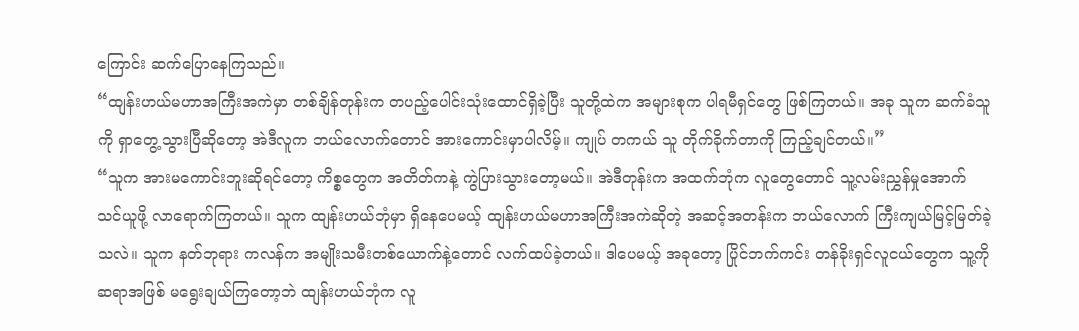ကြောင်း ဆက်ပြောနေကြသည်။
“ထျန်းဟယ်မဟာအကြီးအကဲမှာ တစ်ချိန်တုန်းက တပည့်ပေါင်းသုံးထောင်ရှိခဲ့ပြီး သူတို့ထဲက အများစုက ပါရမီရှင်တွေ ဖြစ်ကြတယ်။ အခု သူက ဆက်ခံသူကို ရှာတွေ့သွားပြီဆိုတော့ အဲဒီလူက ဘယ်လောက်တောင် အားကောင်းမှာပါလိမ့်။ ကျုပ် တကယ် သူ တိုက်ခိုက်တာကို ကြည့်ချင်တယ်။”
“သူက အားမကောင်းဘူးဆိုရင်တော့ ကိစ္စတွေက အတိတ်ကနဲ့ ကွဲပြားသွားတော့မယ်။ အဲဒီတုန်းက အထက်ဘုံက လူတွေတောင် သူ့လမ်းညွှန်မှုအောက် သင်ယူဖို့ လာရောက်ကြတယ်။ သူက ထျန်းဟယ်ဘုံမှာ ရှိနေပေမယ့် ထျန်းဟယ်မဟာအကြီးအကဲဆိုတဲ့ အဆင့်အတန်းက ဘယ်လောက် ကြီးကျယ်မြင့်မြတ်ခဲ့သလဲ။ သူက နတ်ဘုရား ကလန်က အမျိုးသမီးတစ်ယောက်နဲ့တောင် လက်ထပ်ခဲ့တယ်။ ဒါပေမယ့် အခုတော့ ပြိုင်ဘက်ကင်း တန်ခိုးရှင်လူငယ်တွေက သူ့ကို ဆရာအဖြစ် မရွေးချယ်ကြတော့ဘဲ ထျန်းဟယ်ဘုံက လူ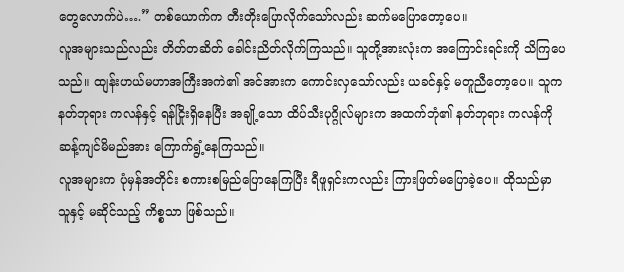တွေလောက်ပဲ….” တစ်ယောက်က တီးတိုးပြောလိုက်သော်လည်း ဆက်မပြောတော့ပေ။
လူအများသည်လည်း တိတ်တဆိတ် ခေါင်းညိတ်လိုက်ကြသည်။ သူတို့အားလုံးက အကြောင်းရင်းကို သိကြပေသည်။ ထျန်းဟယ်မဟာအကြီးအကဲ၏ အင်အားက ကောင်းလှသော်လည်း ယခင်နှင့် မတူညီတော့ပေ။ သူက နတ်ဘုရား ကလန်နှင့် ရန်ငြိုးရှိနေပြီး အချို့သော ထိပ်သီးပုဂ္ဂိုလ်များက အထက်ဘုံ၏ နတ်ဘုရား ကလန်ကို ဆန့်ကျင်မိမည်အား ကြောက်ရွံ့နေကြသည်။
လူအများက ပုံမှန်အတိုင်း စကားစမြည်ပြောနေကြပြီး ရီဖူရှင်းကလည်း ကြားဖြတ်မပြောခဲ့ပေ။ ထိုသည်မှာ သူနှင့် မဆိုင်သည့် ကိစ္စသာ ဖြစ်သည်။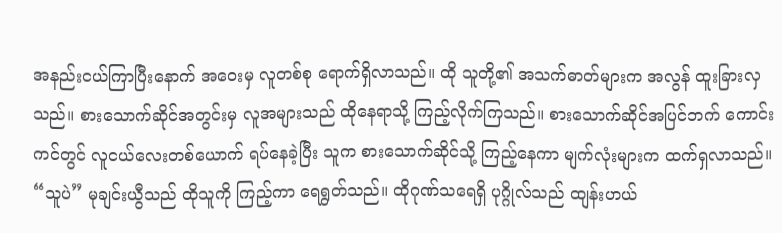အနည်းငယ်ကြာပြီးနောက် အဝေးမှ လူတစ်စု ရောက်ရှိလာသည်။ ထို သူတို့၏ အသက်ဓာတ်များက အလွန် ထူးခြားလှသည်။ စားသောက်ဆိုင်အတွင်းမှ လူအများသည် ထိုနေရာသို့ ကြည့်လိုက်ကြသည်။ စားသောက်ဆိုင်အပြင်ဘက် ကောင်းကင်တွင် လူငယ်လေးတစ်ယောက် ရပ်နေခဲ့ပြီး သူက စားသောက်ဆိုင်သို့ ကြည့်နေကာ မျက်လုံးများက ထက်ရှလာသည်။
“သူပဲ” မုချင်းယွီသည် ထိုသူကို ကြည့်ကာ ရေရွတ်သည်။ ထိုဂုဏ်သရေရှိ ပုဂ္ဂိုလ်သည် ထျန်းဟယ်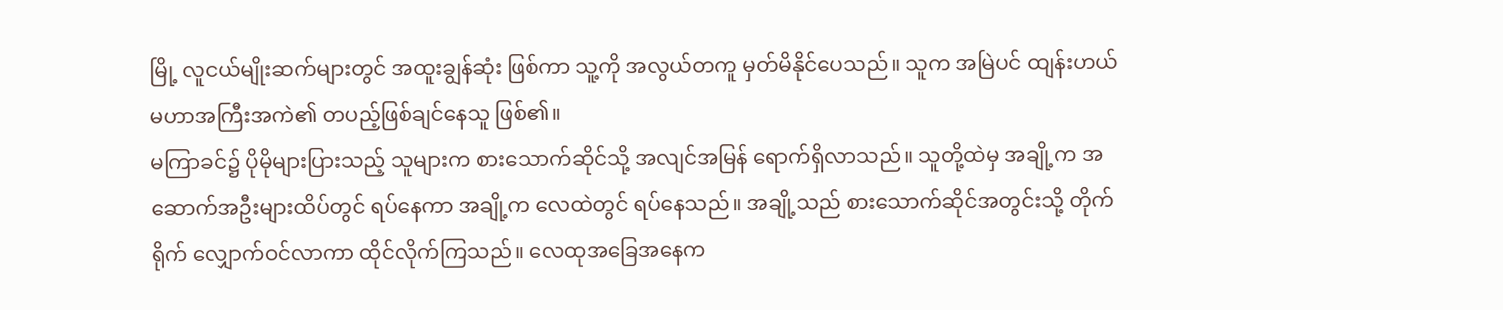မြို့ လူငယ်မျိုးဆက်များတွင် အထူးချွန်ဆုံး ဖြစ်ကာ သူ့ကို အလွယ်တကူ မှတ်မိနိုင်ပေသည်။ သူက အမြဲပင် ထျန်းဟယ်မဟာအကြီးအကဲ၏ တပည့်ဖြစ်ချင်နေသူ ဖြစ်၏။
မကြာခင်၌ ပိုမိုများပြားသည့် သူများက စားသောက်ဆိုင်သို့ အလျင်အမြန် ရောက်ရှိလာသည်။ သူတို့ထဲမှ အချို့က အဆောက်အဦးများထိပ်တွင် ရပ်နေကာ အချို့က လေထဲတွင် ရပ်နေသည်။ အချို့သည် စားသောက်ဆိုင်အတွင်းသို့ တိုက်ရိုက် လျှောက်ဝင်လာကာ ထိုင်လိုက်ကြသည်။ လေထုအခြေအနေက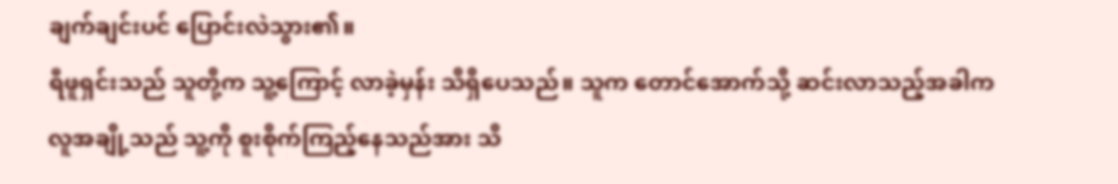ချက်ချင်းပင် ပြောင်းလဲသွား၏။
ရီဖူရှင်းသည် သူတို့က သူ့ကြောင့် လာခဲ့မှန်း သိရှိပေသည်။ သူက တောင်အောက်သို့ ဆင်းလာသည့်အခါက လူအချို့သည် သူ့ကို စူးစိုက်ကြည့်နေသည်အား သိ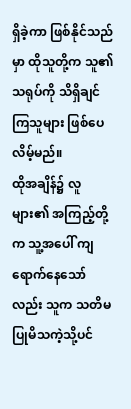ရှိခဲ့ကာ ဖြစ်နိုင်သည်မှာ ထိုသူတို့က သူ၏ သရုပ်ကို သိရှိချင်ကြသူများ ဖြစ်ပေလိမ့်မည်။
ထိုအချိန်၌ လူများ၏ အကြည့်တို့က သူ့အပေါ် ကျရောက်နေသော်လည်း သူက သတိမပြုမိသကဲ့သို့ပင်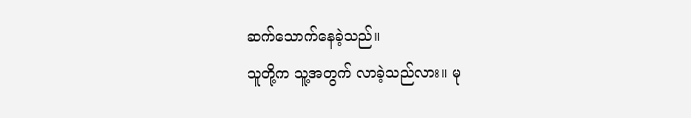ဆက်သောက်နေခဲ့သည်။
သူတို့က သူ့အတွက် လာခဲ့သည်လား။ မု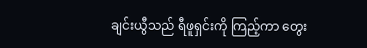ချင်းယွီသည် ရီဖူရှင်းကို ကြည့်ကာ တွေး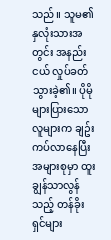သည်။ သူမ၏ နှလုံးသားအတွင်း အနည်းငယ် လှုပ်ခတ်သွားခဲ့၏။ ပိုမိုများပြားသော လူများက ချဥ်းကပ်လာနေပြီး အများစုမှာ ထူးချွန်သာလွန်သည့် တန်ခိုးရှင်များ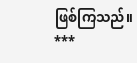ဖြစ်ကြသည်။
***